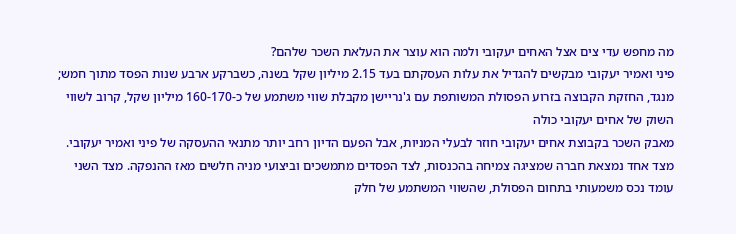מה מחפש עדי צים אצל האחים יעקובי ולמה הוא עוצר את העלאת השכר שלהם?
פיני ואמיר יעקובי מבקשים להגדיל את עלות העסקתם בעד 2.15 מיליון שקל בשנה, כשברקע ארבע שנות הפסד מתוך חמש; מנגד, החזקת הקבוצה בזרוע הפסולת המשותפת עם ג'נריישן מקבלת שווי משתמע של כ-160-170 מיליון שקל, קרוב לשווי השוק של אחים יעקובי כולה
מאבק השכר בקבוצת אחים יעקובי חוזר לבעלי המניות, אבל הפעם הדיון רחב יותר מתנאי ההעסקה של פיני ואמיר יעקובי. מצד אחד נמצאת חברה שמציגה צמיחה בהכנסות, לצד הפסדים מתמשכים וביצועי מניה חלשים מאז ההנפקה. מצד השני עומד נכס משמעותי בתחום הפסולת, שהשווי המשתמע של חלק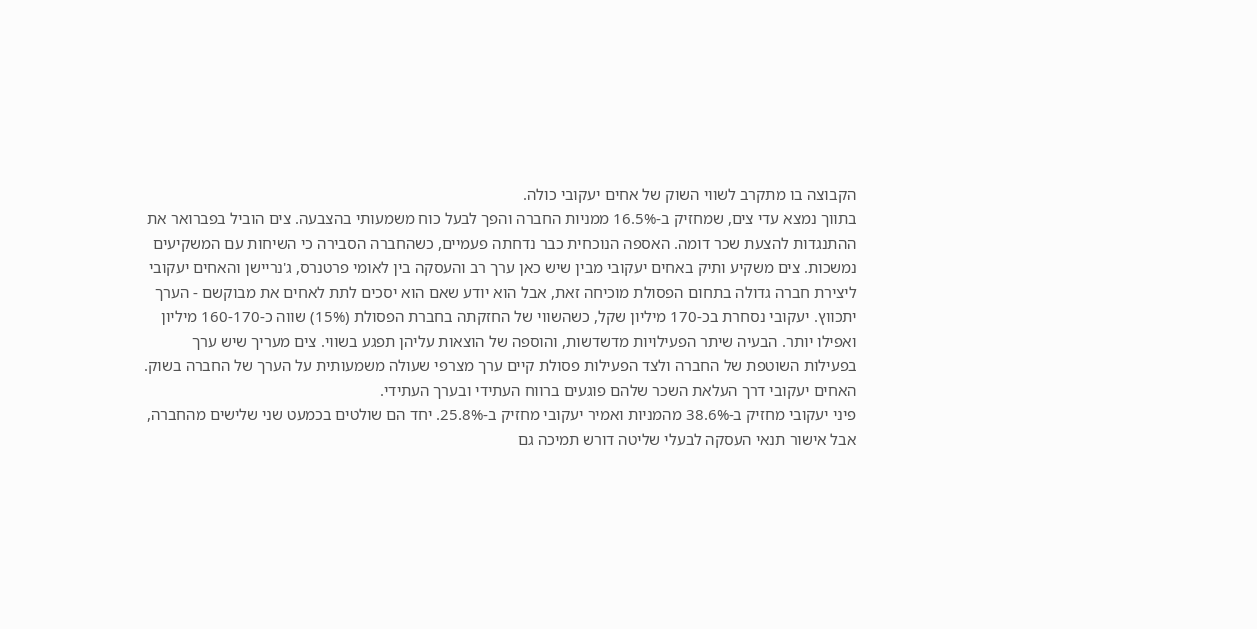הקבוצה בו מתקרב לשווי השוק של אחים יעקובי כולה.
בתווך נמצא עדי צים, שמחזיק ב-16.5% ממניות החברה והפך לבעל כוח משמעותי בהצבעה. צים הוביל בפברואר את ההתנגדות להצעת שכר דומה. האספה הנוכחית כבר נדחתה פעמיים, כשהחברה הסבירה כי השיחות עם המשקיעים נמשכות. צים משקיע ותיק באחים יעקובי מבין שיש כאן ערך רב והעסקה בין לאומי פרטנרס, ג'נריישן והאחים יעקובי ליצירת חברה גדולה בתחום הפסולת מוכיחה זאת, אבל הוא יודע שאם הוא יסכים לתת לאחים את מבוקשם - הערך יתכווץ. יעקובי נסחרת בכ-170 מיליון שקל, כשהשווי של החזקתה בחברת הפסולת (15%) שווה כ-160-170 מיליון ואפילו יותר. הבעיה שיתר הפעילויות מדשדשות, והוספה של הוצאות עליהן תפגע בשווי. צים מעריך שיש ערך בפעילות השוטפת של החברה ולצד הפעילות פסולת קיים ערך מצרפי שעולה משמעותית על הערך של החברה בשוק. האחים יעקובי דרך העלאת השכר שלהם פוגעים ברווח העתידי ובערך העתידי.
פיני יעקובי מחזיק ב-38.6% מהמניות ואמיר יעקובי מחזיק ב-25.8%. יחד הם שולטים בכמעט שני שלישים מהחברה, אבל אישור תנאי העסקה לבעלי שליטה דורש תמיכה גם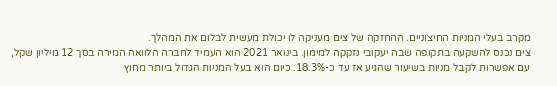מקרב בעלי המניות החיצוניים. ההחזקה של צים מעניקה לו יכולת מעשית לבלום את המהלך.
צים נכנס להשקעה בתקופה שבה יעקובי נזקקה למימון. בינואר 2021 הוא העמיד לחברה הלוואה המירה בסך 12 מיליון שקל, עם אפשרות לקבל מניות בשיעור שהגיע אז עד כ-18.3%. כיום הוא בעל המניות הגדול ביותר מחוץ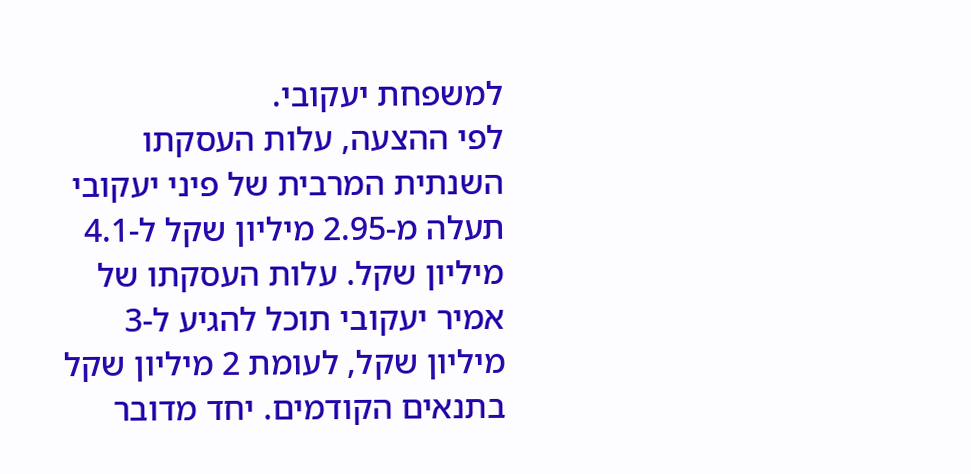למשפחת יעקובי.
לפי ההצעה, עלות העסקתו השנתית המרבית של פיני יעקובי תעלה מ-2.95 מיליון שקל ל-4.1 מיליון שקל. עלות העסקתו של אמיר יעקובי תוכל להגיע ל-3 מיליון שקל, לעומת 2 מיליון שקל בתנאים הקודמים. יחד מדובר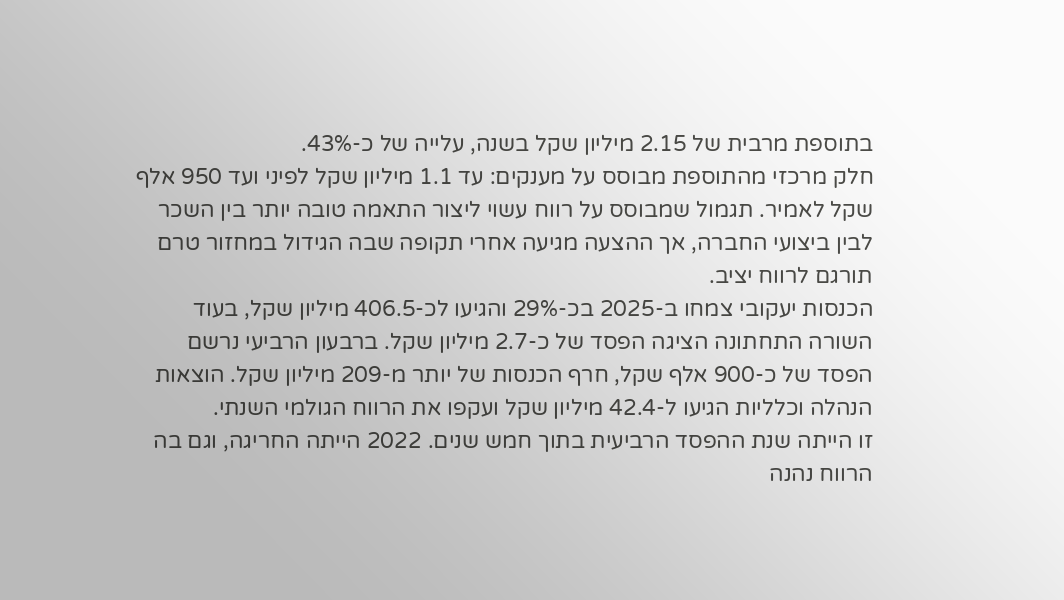בתוספת מרבית של 2.15 מיליון שקל בשנה, עלייה של כ-43%.
חלק מרכזי מהתוספת מבוסס על מענקים: עד 1.1 מיליון שקל לפיני ועד 950 אלף שקל לאמיר. תגמול שמבוסס על רווח עשוי ליצור התאמה טובה יותר בין השכר לבין ביצועי החברה, אך ההצעה מגיעה אחרי תקופה שבה הגידול במחזור טרם תורגם לרווח יציב.
הכנסות יעקובי צמחו ב-2025 בכ-29% והגיעו לכ-406.5 מיליון שקל, בעוד השורה התחתונה הציגה הפסד של כ-2.7 מיליון שקל. ברבעון הרביעי נרשם הפסד של כ-900 אלף שקל, חרף הכנסות של יותר מ-209 מיליון שקל. הוצאות הנהלה וכלליות הגיעו ל-42.4 מיליון שקל ועקפו את הרווח הגולמי השנתי.
זו הייתה שנת ההפסד הרביעית בתוך חמש שנים. 2022 הייתה החריגה, וגם בה הרווח נהנה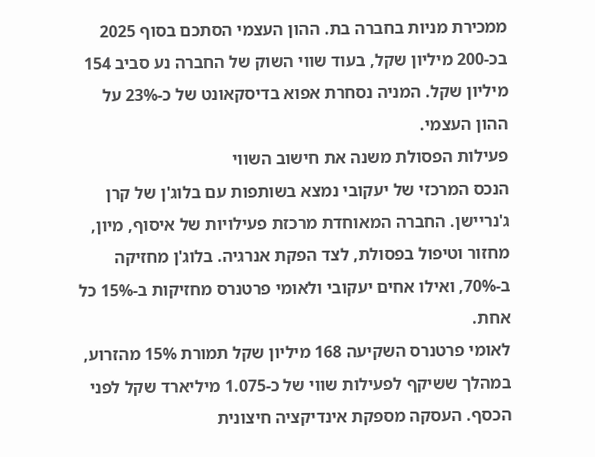ממכירת מניות בחברה בת. ההון העצמי הסתכם בסוף 2025 בכ-200 מיליון שקל, בעוד שווי השוק של החברה נע סביב 154 מיליון שקל. המניה נסחרת אפוא בדיסקאונט של כ-23% על ההון העצמי.
פעילות הפסולת משנה את חישוב השווי
הנכס המרכזי של יעקובי נמצא בשותפות עם בלוג'ן של קרן ג'נריישן. החברה המאוחדת מרכזת פעילויות של איסוף, מיון, מחזור וטיפול בפסולת, לצד הפקת אנרגיה. בלוג'ן מחזיקה ב-70%, ואילו אחים יעקובי ולאומי פרטנרס מחזיקות ב-15% כל אחת.
לאומי פרטנרס השקיעה 168 מיליון שקל תמורת 15% מהזרוע, במהלך ששיקף לפעילות שווי של כ-1.075 מיליארד שקל לפני הכסף. העסקה מספקת אינדיקציה חיצונית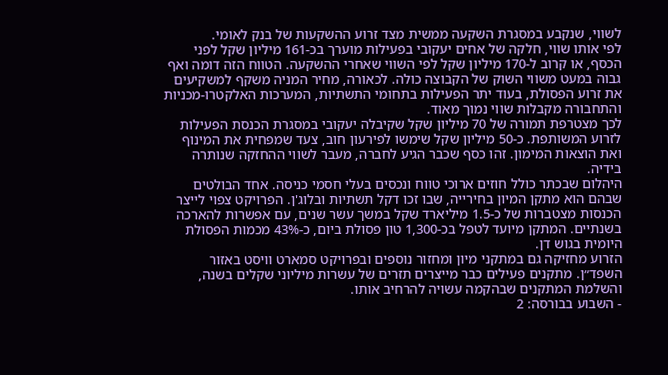לשווי, שנקבע במסגרת השקעה ממשית מצד זרוע ההשקעות של בנק לאומי.
לפי אותו שווי, חלקה של אחים יעקובי בפעילות מוערך בכ-161 מיליון שקל לפני הכסף, או קרוב ל-170 מיליון שקל לפי השווי שאחרי ההשקעה. הטווח הזה דומה ואף גבוה במעט משווי השוק של הקבוצה כולה. לכאורה, מחיר המניה משקף למשקיעים את זרוע הפסולת, בעוד יתר הפעילות בתחומי התשתיות, המערכות האלקטרו-מכניות והתחבורה מקבלות שווי נמוך מאוד.
לכך מצטרפת תמורה של 70 מיליון שקל שקיבלה יעקובי במסגרת הכנסת הפעילות לזרוע המשותפת. כ-50 מיליון שקל שימשו לפירעון חוב, צעד שמפחית את המינוף ואת הוצאות המימון. זהו כסף שכבר הגיע לחברה, מעבר לשווי ההחזקה שנותרה בידיה.
היהלום שבכתר כולל חוזים ארוכי טווח ונכסים בעלי חסמי כניסה. אחד הבולטים שבהם הוא מתקן המיון בחירייה, שבו זכו דקל תשתיות ובלוג'ן. הפרויקט צפוי לייצר הכנסות מצטברות של כ-1.5 מיליארד שקל במשך עשר שנים, עם אפשרות להארכה בשנתיים. המתקן מיועד לטפל בכ-1,300 טון פסולת ביום, כ-43% מכמות הפסולת היומית בגוש דן.
הזרוע מחזיקה גם במתקני מיון ומחזור נוספים ובפרויקט סמארט וויסט באזור השפד״ן. מתקנים פעילים כבר מייצרים תזרים של עשרות מיליוני שקלים בשנה, והשלמת המתקנים שבהקמה עשויה להרחיב אותו.
- השבוע בבורסה: 2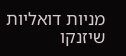מניות דואליות שיזנקו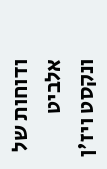ודוחות של אלביט ונקסט ויז'ן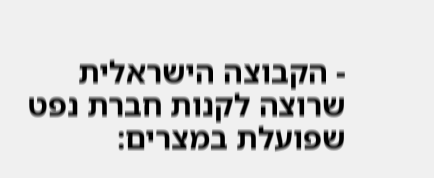- הקבוצה הישראלית שרוצה לקנות חברת נפט שפועלת במצרים: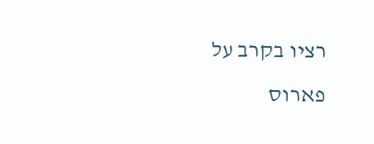רציו בקרב על פארוס